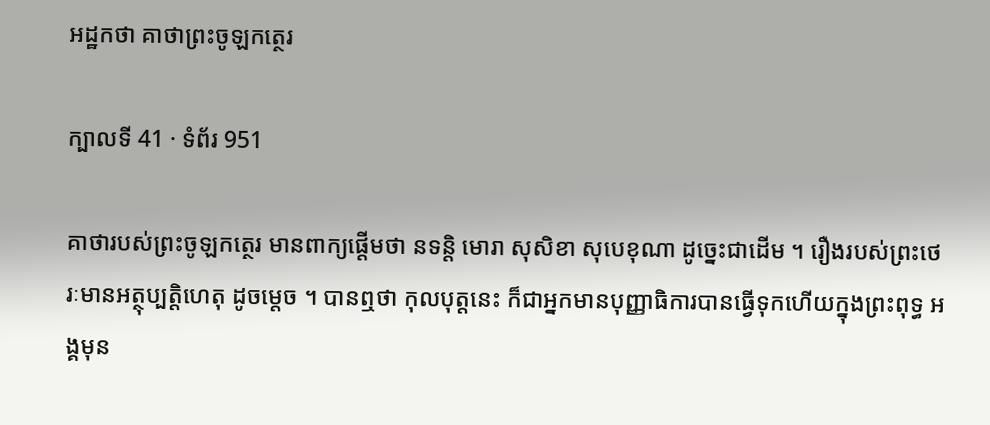អដ្ឋកថា គាថាព្រះចូឡកត្ថេរ

ក្បាលទី 41 · ទំព័រ 951

គាថារបស់ព្រះចូឡកត្ថេរ មានពាក្យផ្តើមថា នទន្តិ មោរា សុសិខា សុបេខុណា ដូច្នេះជាដើម ។ រឿងរបស់ព្រះថេរៈមានអត្ថុប្បត្តិហេតុ ដូចម្តេច ។ បានឮថា កុលបុត្តនេះ ក៏ជាអ្នកមានបុញ្ញាធិការបានធ្វើទុកហើយក្នុងព្រះពុទ្ធ អង្គមុន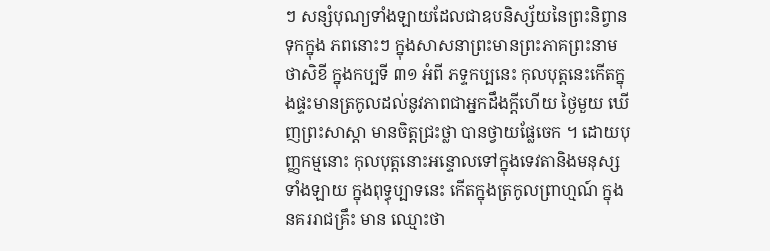ៗ សន្សំបុណ្យទាំងឡាយដែលជាឧបនិស្ស័យនៃព្រះនិព្វានទុកក្នុង ភពនោះៗ ក្នុងសាសនាព្រះមានព្រះភាគព្រះនាមថាសិខី ក្នុងកប្បទី ៣១ អំពី ភទ្ទកប្បនេះ កុលបុត្តនេះកើតក្នុងផ្ទះមានត្រកូលដល់នូវភាពជាអ្នកដឹងក្តីហើយ ថ្ងៃមួយ ឃើញព្រះសាស្តា មានចិត្តជ្រះថ្លា បានថ្វាយផ្លែចេក ។ ដោយបុញ្ញកម្មនោះ កុលបុត្តនោះអន្ទោលទៅក្នុងទេវតានិងមនុស្សទាំងឡាយ ក្នុងពុទ្ធុប្បាទនេះ កើតក្នុងត្រកូលព្រាហ្មណ៍ ក្នុងនគររាជគ្រឹះ មាន ឈ្មោះថា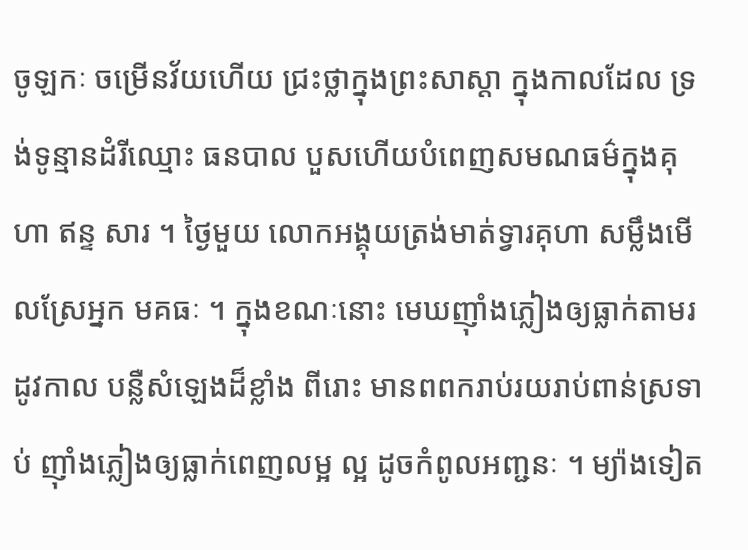ចូឡកៈ ចម្រើនវ័យហើយ ជ្រះថ្លាក្នុងព្រះសាស្តា ក្នុងកាលដែល ទ្រង់ទូន្មានដំរីឈ្មោះ ធនបាល បួសហើយបំពេញសមណធម៌ក្នុងគុហា ឥន្ទ សារ ។ ថ្ងៃមួយ លោកអង្គុយត្រង់មាត់ទ្វារគុហា សម្លឹងមើលស្រែអ្នក មគធៈ ។ ក្នុងខណៈនោះ មេឃញ៉ាំងភ្លៀងឲ្យធ្លាក់តាមរដូវកាល បន្លឺសំឡេងដ៏ខ្លាំង ពីរោះ មានពពករាប់រយរាប់ពាន់ស្រទាប់ ញ៉ាំងភ្លៀងឲ្យធ្លាក់ពេញលម្អ ល្អ ដូចកំពូលអញ្ជនៈ ។ ម្យ៉ាងទៀត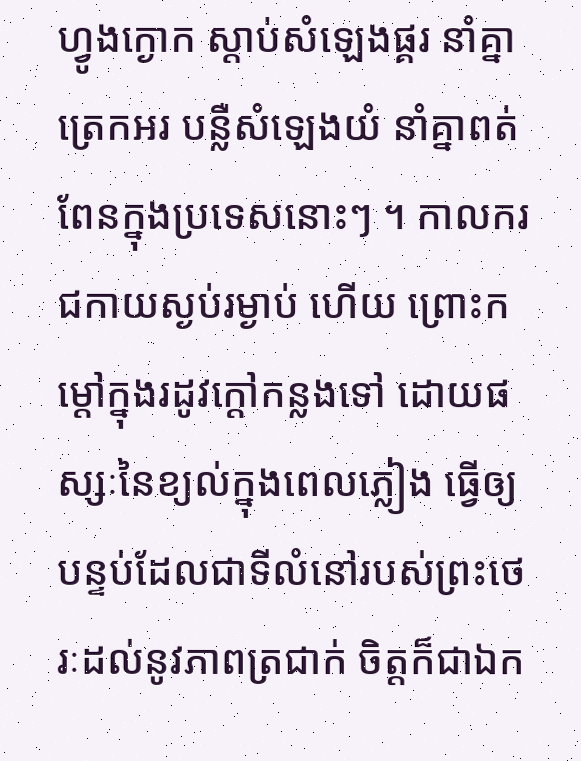ហ្វូងក្ងោក ស្តាប់សំឡេងផ្គរ នាំគ្នាត្រេកអរ បន្លឺសំឡេងយំ នាំគ្នាពត់ពែនក្នុងប្រទេសនោះៗ ។ កាលករជកាយស្ងប់រម្ងាប់ ហើយ ព្រោះកម្តៅក្នុងរដូវក្តៅកន្លងទៅ ដោយផស្សៈនៃខ្យល់ក្នុងពេលភ្លៀង ធ្វើឲ្យបន្ទប់ដែលជាទីលំនៅរបស់ព្រះថេរៈដល់នូវភាពត្រជាក់ ចិត្តក៏ជាឯក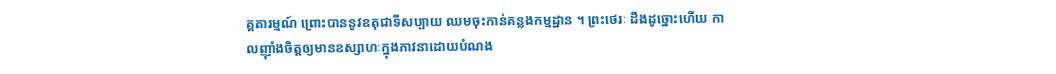គ្គតារម្មណ៍ ព្រោះបាននូវឧតុជាទីសប្បាយ ឈមចុះកាន់គន្លងកម្មដ្ឋាន ។ ព្រះថេរៈ ដឹងដូច្នោះហើយ កាលញ៉ាំងចិត្តឲ្យមានឧស្សាហៈក្នុងភាវនាដោយបំណង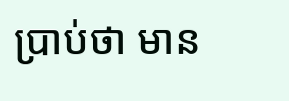ប្រាប់ថា មាន